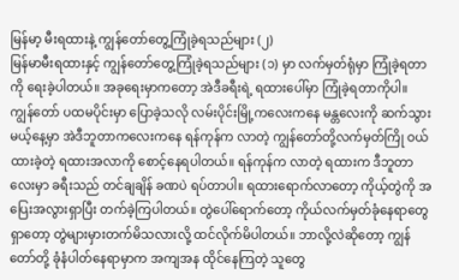မြန်မာ့ မီးရထားနဲ့ ကျွန်တော်တွေ့ကြုံခဲ့ရသည်များ (၂)
မြန်မာမီးရထားနှင့် ကျွန်တော်တွေ့ကြုံခဲ့ရသည်များ (၁) မှာ လက်မှတ်ရုံမှာ ကြုံခဲ့ရတာကို ရေးခဲ့ပါတယ်။ အခုရေးမှာကတော့ အဲဒီခရီးရဲ့ ရထားပေါ်မှာ ကြုံခဲ့ရတာကိုပါ။
ကျွန်တော် ပထမပိုင်းမှာ ပြောခဲ့သလို လမ်းပိုင်းမြို့ကလေးကနေ မန္တလေးကို ဆက်သွားမယ့်နေ့မှာ အဲဒီဘူတာကလေးကနေ ရန်ကုန်က လာတဲ့ ကျွန်တော်တို့လက်မှတ်ကြို ဝယ်ထားခဲ့တဲ့ ရထားအလာကို စောင့်နေရပါတယ်။ ရန်ကုန်က လာတဲ့ ရထားက ဒီဘူတာလေးမှာ ခရီးသည် တင်ချချိန် ခဏပဲ ရပ်တာပါ။ ရထားရောက်လာတော့ ကိုယ့်တွဲကို အပြေးအလွားရှာပြီး တက်ခဲ့ကြပါတယ်။ တွဲပေါ်ရောက်တော့ ကိုယ်လက်မှတ်ခုံနေရာတွေ ရှာတော့ တွဲများမှားတက်မိသလားလို့ ထင်လိုက်မိပါတယ်။ ဘာလို့လဲဆိုတော့ ကျွန်တော်တို့ ခုံနံပါတ်နေရာမှာက အကျအန ထိုင်နေကြတဲ့ သူတွေ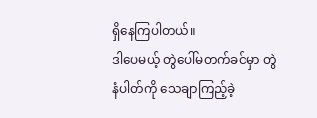ရှိနေကြပါတယ်။
ဒါပေမယ့် တွဲပေါ်မတက်ခင်မှာ တွဲနံပါတ်ကို သေချာကြည့်ခဲ့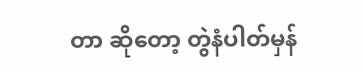တာ ဆိုတော့ တွဲနံပါတ်မှန်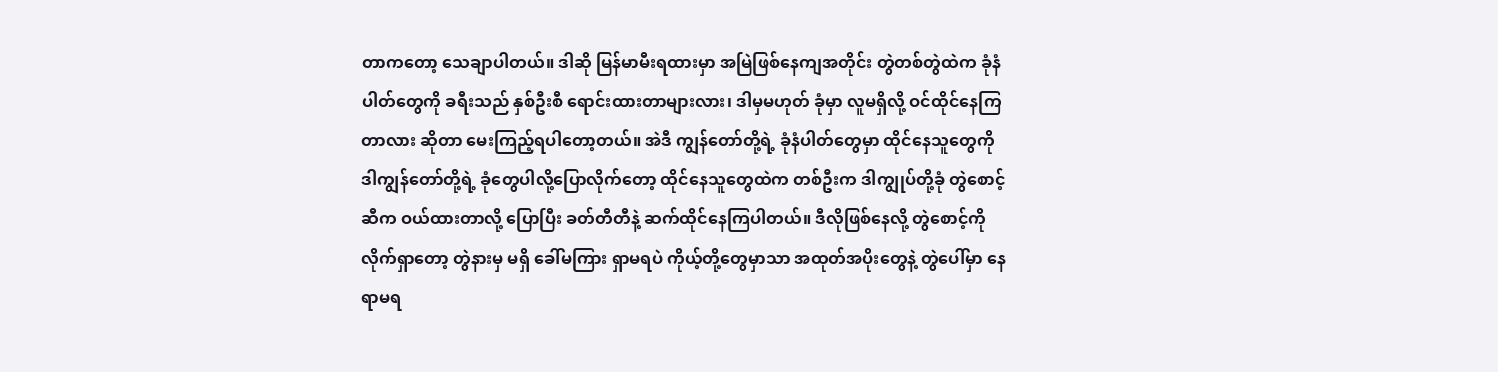တာကတော့ သေချာပါတယ်။ ဒါဆို မြန်မာမီးရထားမှာ အမြဲဖြစ်နေကျအတိုင်း တွဲတစ်တွဲထဲက ခုံနံပါတ်တွေကို ခရီးသည် နှစ်ဦးစီ ရောင်းထားတာများလား၊ ဒါမှမဟုတ် ခုံမှာ လူမရှိလို့ ဝင်ထိုင်နေကြတာလား ဆိုတာ မေးကြည့်ရပါတော့တယ်။ အဲဒီ ကျွန်တော်တို့ရဲ့ ခုံနံပါတ်တွေမှာ ထိုင်နေသူတွေကို ဒါကျွန်တော်တို့ရဲ့ ခုံတွေပါလို့ပြောလိုက်တော့ ထိုင်နေသူတွေထဲက တစ်ဦးက ဒါကျွုပ်တို့ခုံ တွဲစောင့်ဆီက ဝယ်ထားတာလို့ ပြောပြီး ခတ်တီတီနဲ့ ဆက်ထိုင်နေကြပါတယ်။ ဒီလိုဖြစ်နေလို့ တွဲစောင့်ကို လိုက်ရှာတော့ တွဲနားမှ မရှိ ခေါ်မကြား ရှာမရပဲ ကိုယ့်တို့တွေမှာသာ အထုတ်အပိုးတွေနဲ့ တွဲပေါ်မှာ နေရာမရ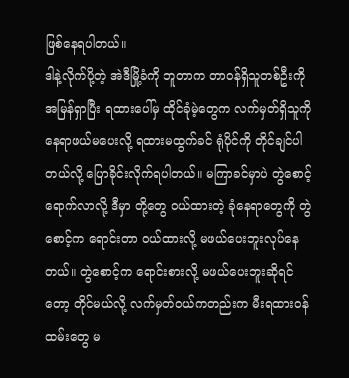ဖြစ်နေရပါတယ်။
ဒါနဲ့လိုက်ပို့တဲ့ အဲဒီမြို့ခံကို ဘူတာက တာဝန်ရှိသူတစ်ဦးကို အမြန်ရှာပြီး ရထားပေါ်မှ ထိုင်ခုံမဲ့တွေက လက်မှတ်ရှိသူကို နေရာဖယ်မပေးလို့ ရထားမထွက်ခင် ရုံပိုင်ကို တိုင်ချင်ပါတယ်လို့ ပြောခိုင်းလိုက်ရပါတယ်။ မကြာခင်မှာပဲ တွဲစောင့် ရောက်လာလို့ ဒီမှာ တို့တွေ ဝယ်ထားတဲ့ ခုံနေရာတွေကို တွဲစောင့်က ရောင်းတာ ဝယ်ထားလို့ မဖယ်ပေးဘူးလုပ်နေတယ်။ တွဲစောင့်က ရောင်းစားလို့ မဖယ်ပေးဘူးဆိုရင်တော့ တိုင်မယ်လို့ လက်မှတ်ဝယ်ကတည်းက မီးရထားဝန်ထမ်းတွေ မ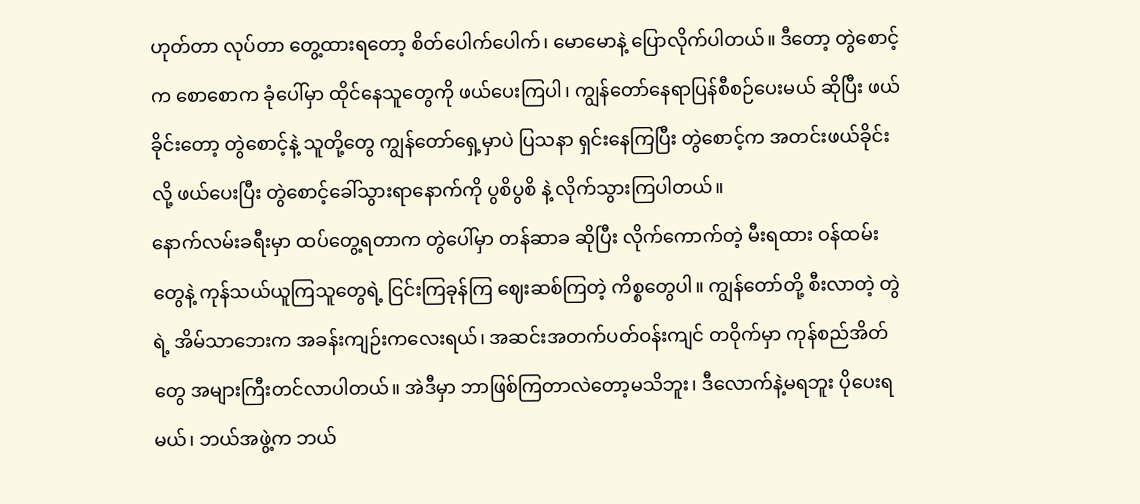ဟုတ်တာ လုပ်တာ တွေ့ထားရတော့ စိတ်ပေါက်ပေါက်၊ မောမောနဲ့ ပြောလိုက်ပါတယ်။ ဒီတော့ တွဲစောင့်က စောစောက ခုံပေါ်မှာ ထိုင်နေသူတွေကို ဖယ်ပေးကြပါ၊ ကျွန်တော်နေရာပြန်စီစဉ်ပေးမယ် ဆိုပြီး ဖယ်ခိုင်းတော့ တွဲစောင့်နဲ့ သူတို့တွေ ကျွန်တော်ရှေ့မှာပဲ ပြသနာ ရှင်းနေကြပြီး တွဲစောင့်က အတင်းဖယ်ခိုင်းလို့ ဖယ်ပေးပြီး တွဲစောင့်ခေါ်သွားရာနောက်ကို ပွစိပွစိ နဲ့ လိုက်သွားကြပါတယ်။
နောက်လမ်းခရီးမှာ ထပ်တွေ့ရတာက တွဲပေါ်မှာ တန်ဆာခ ဆိုပြီး လိုက်ကောက်တဲ့ မီးရထား ဝန်ထမ်းတွေနဲ့ ကုန်သယ်ယူကြသူတွေရဲ့ ငြင်းကြခုန်ကြ ဈေးဆစ်ကြတဲ့ ကိစ္စတွေပါ။ ကျွန်တော်တို့ စီးလာတဲ့ တွဲရဲ့ အိမ်သာဘေးက အခန်းကျဉ်းကလေးရယ်၊ အဆင်းအတက်ပတ်ဝန်းကျင် တဝိုက်မှာ ကုန်စည်အိတ်တွေ အများကြီးတင်လာပါတယ်။ အဲဒီမှာ ဘာဖြစ်ကြတာလဲတော့မသိဘူး၊ ဒီလောက်နဲ့မရဘူး ပိုပေးရမယ်၊ ဘယ်အဖွဲ့က ဘယ်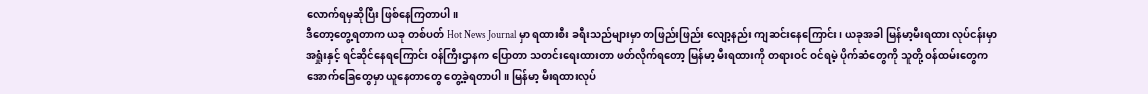လောက်ရမှဆိုပြီး ဖြစ်နေကြတာပါ။
ဒီတော့တွေ့ရတာက ယခု တစ်ပတ် Hot News Journal မှာ ရထားစီး ခရီးသည်များမှာ တဖြည်းဖြည်း လျော့နည်း ကျဆင်းနေကြောင်း၊ ယခုအခါ မြန်မာ့မီးရထား လုပ်ငန်းမှာ အရှုံးနှင့် ရင်ဆိုင်နေရကြောင်း ဝန်ကြီးဌာနက ပြောတာ သတင်းရေးထားတာ ဖတ်လိုက်ရတော့ မြန်မာ့ မီးရထားကို တရားဝင် ဝင်ရမဲ့ ပိုက်ဆံတွေကို သူတို့ ဝန်ထမ်းတွေက အောက်ခြေတွေမှာ ယူနေတာတွေ တွေ့ခဲ့ရတာပါ။ မြန်မာ့ မီးရထားလုပ်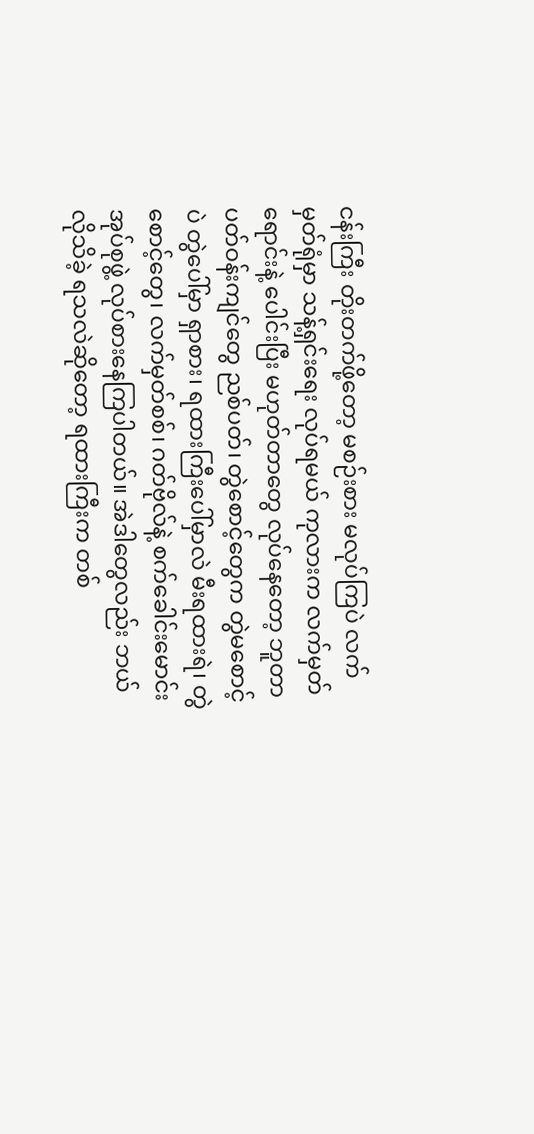ငန်းကြီး တိုးတက်ဖို့တော့ မစဉ်းစား မလုပ်ကြပဲ လက်မှတ်ရုံမှာ သန့်ရှင်းရေး လုပ်ရမယ် ကုလားက လက်မှတ်ရောင်းနဲ့ ပေါင်းပြီး မဟုတ်တာတွေ လုပ်နေတော့ ဘူတာပတ်ဝန်းကျင်တွေ ညစ်ပတ်၊ တွဲစောင့်တွေက တွဲမစောင့်ပဲ တွဲပေါ်မှာ ရှာစား၊ ရထားကြီးပေါ်မှာလဲ မီးရထားရဲ၊ တွဲစောင့်တွေ၊ လက်မှတ်စစ်၊ ဂတ်ဗိုလ်နဲ့ စက်ခေါင်းမောင်း အုပ်စုဖွဲ့ လုပ်စားနေကြပါတယ်။ အဲဒါတွေလည်း ဘယ်လိုသိခဲ့ ရသလဲဆိုတော့ ရထားကြီးက တစ်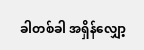ခါတစ်ခါ အရှိန်လျှော့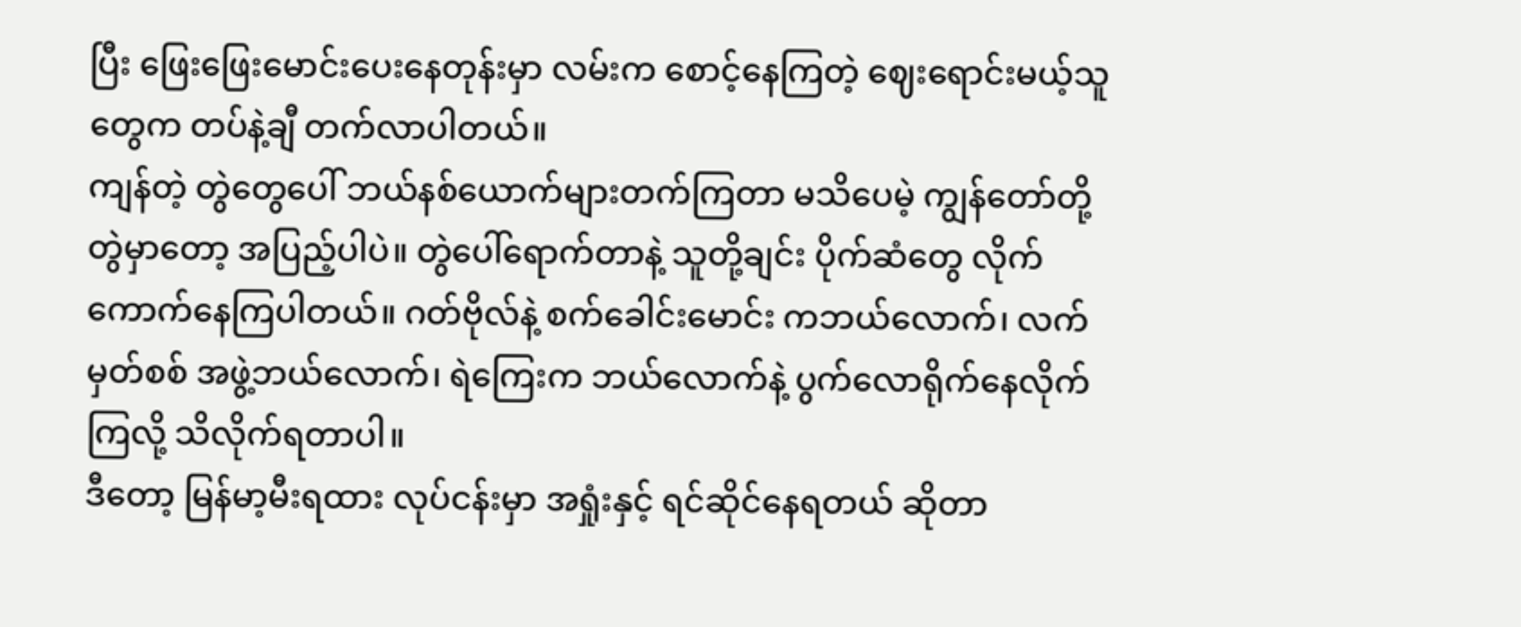ပြီး ဖြေးဖြေးမောင်းပေးနေတုန်းမှာ လမ်းက စောင့်နေကြတဲ့ ဈေးရောင်းမယ့်သူတွေက တပ်နဲ့ချီ တက်လာပါတယ်။
ကျန်တဲ့ တွဲတွေပေါ် ဘယ်နစ်ယောက်များတက်ကြတာ မသိပေမဲ့ ကျွန်တော်တို့ တွဲမှာတော့ အပြည့်ပါပဲ။ တွဲပေါ်ရောက်တာနဲ့ သူတို့ချင်း ပိုက်ဆံတွေ လိုက်ကောက်နေကြပါတယ်။ ဂတ်ဗိုလ်နဲ့ စက်ခေါင်းမောင်း ကဘယ်လောက်၊ လက်မှတ်စစ် အဖွဲ့ဘယ်လောက်၊ ရဲကြေးက ဘယ်လောက်နဲ့ ပွက်လောရိုက်နေလိုက်ကြလို့ သိလိုက်ရတာပါ။
ဒီတော့ မြန်မာ့မီးရထား လုပ်ငန်းမှာ အရှုံးနှင့် ရင်ဆိုင်နေရတယ် ဆိုတာ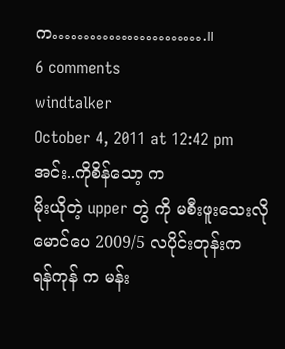က…………………….။
6 comments
windtalker
October 4, 2011 at 12:42 pm
အင်း..ကိုစိန်သော့ က
မိုးယိုတဲ့ upper တွဲ ကို မစီးဖူးသေးလို
မောင်ပေ 2009/5 လပိုင်းတုန်းက
ရန်ကုန် က မန်း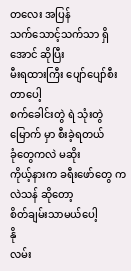တလေး အပြန်
သက်သောင့်သက်သာ ရှိအောင် ဆိုပြီး
မီးရထားကြီး ပျော်ပျော်စီးတာပေါ့
စက်ခေါင်းတွဲ ရဲ သုံးတွဲမြောက် မှာ စီးခဲ့ရတယ်
ခုံတွေကလဲ မဆိုး
ကိုယ့်နားက ခရီးဖော်တွေ ကလဲသန် ဆိုတော့
စိတ်ချမ်းသာမယ်ပေါ့
နို
လမ်း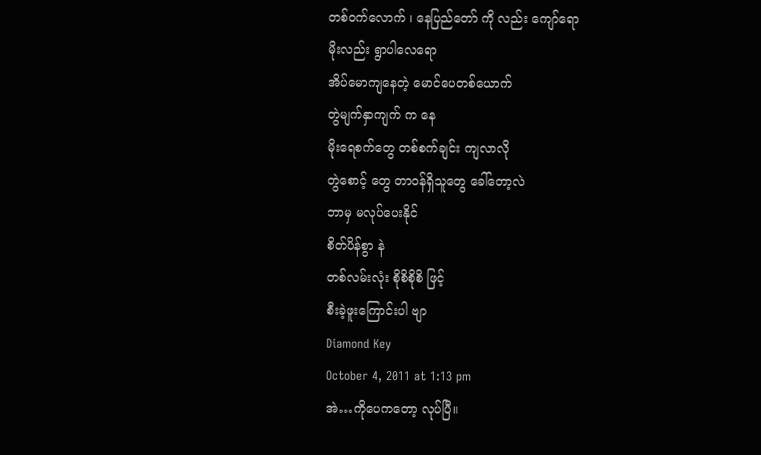တစ်ဝက်လောက် ၊ နေပြည်တော် ကို လည်း ကျော်ရော
မိုးလည်း ရွာပါလေရော
အိပ်မောကျနေတဲ့ မောင်ပေတစ်ယောက်
တွဲမျက်နှာကျက် က နေ
မိုးရေစက်တွေ တစ်စက်ချင်း ကျလာလို
တွဲစောင့် တွေ တာဝန်ရှိသူတွေ ခေါ်တော့လဲ
ဘာမှ မလုပ်ပေးနိုင်
စိတ်ပိန်စွာ နဲ
တစ်လမ်းလုံး စိုစိစိုစိ ဖြင့်
စီးခဲ့ဖူးကြောင်းပါ ဗျာ
Diamond Key
October 4, 2011 at 1:13 pm
အဲ…ကိုပေကတော့ လုပ်ပြီ။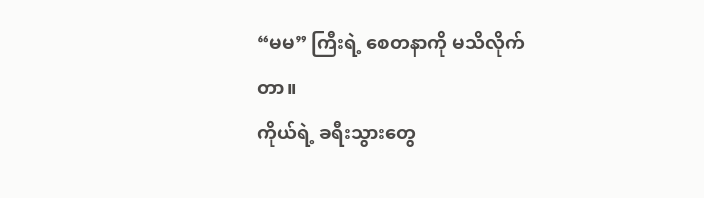“မမ” ကြီးရဲ့ စေတနာကို မသိလိုက်တာ။
ကိုယ်ရဲ့ ခရီးသွားတွေ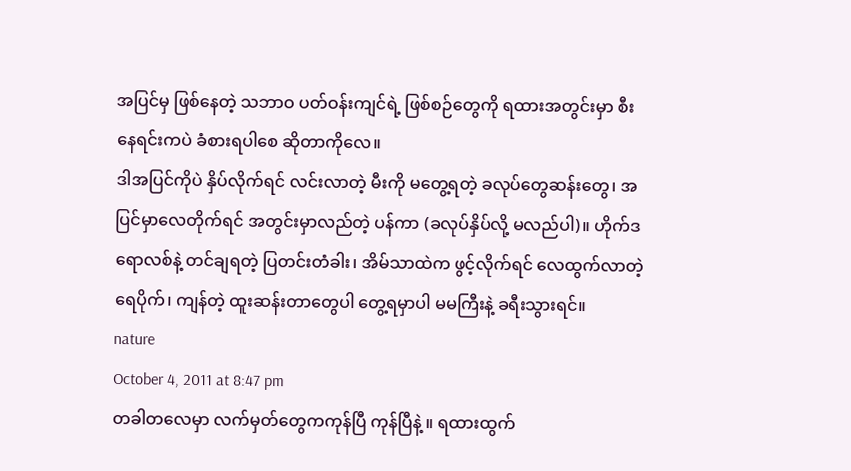အပြင်မှ ဖြစ်နေတဲ့ သဘာဝ ပတ်ဝန်းကျင်ရဲ့ ဖြစ်စဉ်တွေကို ရထားအတွင်းမှာ စီးနေရင်းကပဲ ခံစားရပါစေ ဆိုတာကိုလေ။
ဒါအပြင်ကိုပဲ နှိပ်လိုက်ရင် လင်းလာတဲ့ မီးကို မတွေ့ရတဲ့ ခလုပ်တွေဆန်းတွေ၊ အပြင်မှာလေတိုက်ရင် အတွင်းမှာလည်တဲ့ ပန်ကာ (ခလုပ်နှိပ်လို့ မလည်ပါ)။ ဟိုက်ဒရောလစ်နဲ့ တင်ချရတဲ့ ပြတင်းတံခါး၊ အိမ်သာထဲက ဖွင့်လိုက်ရင် လေထွက်လာတဲ့ ရေပိုက်၊ ကျန်တဲ့ ထူးဆန်းတာတွေပါ တွေ့ရမှာပါ မမကြီးနဲ့ ခရီးသွားရင်။
nature
October 4, 2011 at 8:47 pm
တခါတလေမှာ လက်မှတ်တွေကကုန်ပြီ ကုန်ပြီနဲ့ ။ ရထားထွက်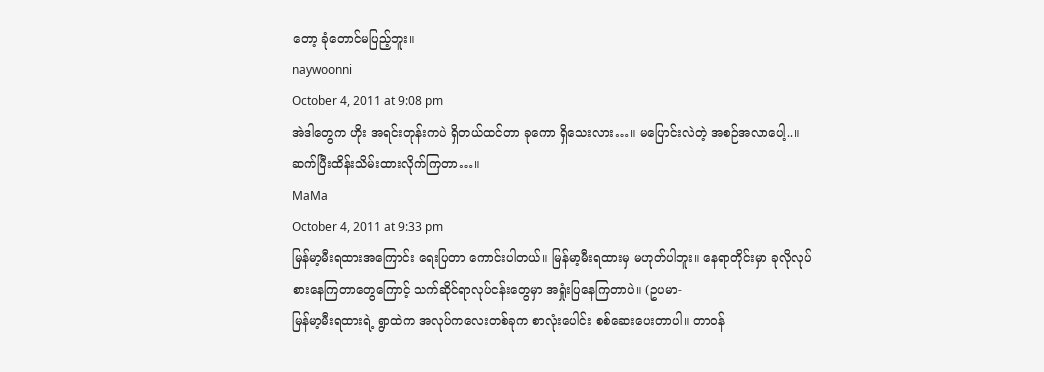တော့ ခုံတောင်မပြည့်ဘူး။
naywoonni
October 4, 2011 at 9:08 pm
အဲဒါတွေက ဟိုး အရင်းတုန်းကပဲ ရှိတယ်ထင်တာ ခုကော ရှိသေးလား…။ မပြောင်းလဲတဲ့ အစဉ်အလာပေါ့..။ ဆက်ပြီးထိန်းသိမ်းထားလိုက်ကြတာ…။
MaMa
October 4, 2011 at 9:33 pm
မြန်မာ့မီးရထားအကြောင်း ရေးပြတာ ကောင်းပါတယ်။ မြန်မာ့မီးရထားမှ မဟုတ်ပါဘူး။ နေရာတိုင်းမှာ ခုလိုလုပ်စားနေကြတာတွေကြောင့် သက်ဆိုင်ရာလုပ်ငန်းတွေမှာ အရှုံးပြနေကြတာပဲ။ (ဥပမာ-
မြန်မာ့မီးရထားရဲ့ ရွာထဲက အလုပ်ကလေးတစ်ခုက စာလုံးပေါင်း စစ်ဆေးပေးတာပါ။ တာဝန်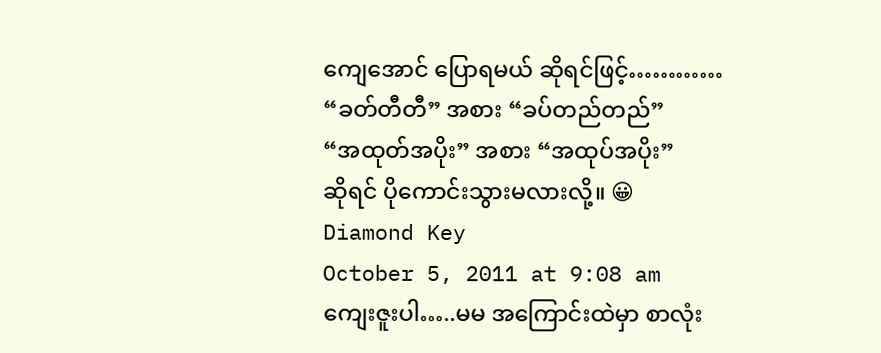ကျေအောင် ပြောရမယ် ဆိုရင်ဖြင့်…………
“ခတ်တီတီ” အစား “ခပ်တည်တည်”
“အထုတ်အပိုး” အစား “အထုပ်အပိုး”
ဆိုရင် ပိုကောင်းသွားမလားလို့။ 😀
Diamond Key
October 5, 2011 at 9:08 am
ကျေးဇူးပါ…..မမ အကြောင်းထဲမှာ စာလုံး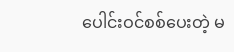ပေါင်းဝင်စစ်ပေးတဲ့ မ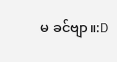မ ခင်ဗျာ။:D